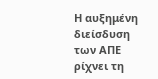Η αυξημένη διείσδυση των ΑΠΕ ρίχνει τη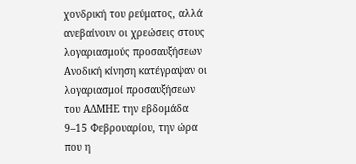χονδρική του ρεύματος, αλλά ανεβαίνουν οι χρεώσεις στους λογαριασμούς προσαυξήσεων
Ανοδική κίνηση κατέγραψαν οι λογαριασμοί προσαυξήσεων του ΑΔΜΗΕ την εβδομάδα 9–15 Φεβρουαρίου, την ώρα που η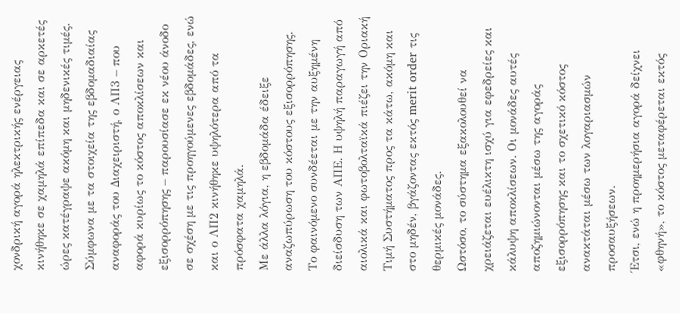χονδρική αγορά ηλεκτρικής ενέργειας κινήθηκε σε χαμηλά επίπεδα και σε αρκετές ώρες κατέγραψε ακόμη και μηδενικές τιμές.
Σύμφωνα με τα στοιχεία της εβδομαδιαίας αναφοράς του Διαχειριστή, ο ΛΠ3 – που αφορά κυρίως το κόστος αποκλίσεων και εξισορρόπησης – παρουσίασε εκ νέου άνοδο σε σχέση με τις προηγούμενες εβδομάδες, ενώ και ο ΛΠ2 κινήθηκε υψηλότερα από τα πρόσφατα χαμηλά.
Με άλλα λόγια, η εβδομάδα έδειξε αναζωπύρωση του κόστους εξισορρόπησης.
Το φαινόμενο συνδέεται με την αυξημένη διείσδυση των ΑΠΕ. Η υψηλή παραγωγή από αιολικά και φωτοβολταϊκά πιέζει την Οριακή Τιμή Συστήματος προς τα κάτω, ακόμη και στο μηδέν, βγάζοντας εκτός merit order τις θερμικές μονάδες.
Ωστόσο, το σύστημα εξακολουθεί να χρειάζεται ευέλικτη ισχύ για εφεδρείες και κάλυψη αποκλίσεων. Οι μονάδες αυτές αποζημιώνονται μέσω της αγοράς εξισορρόπησης και το σχετικό κόστος ανακτάται μέσω των λογαριασμών προσαυξήσεων.
Έτσι, ενώ η προημερήσια αγορά δείχνει «φθηνή», το κόστος μεταφέρεται εκτός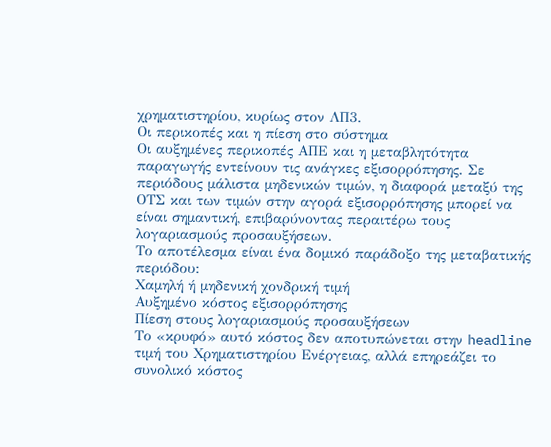χρηματιστηρίου, κυρίως στον ΛΠ3.
Οι περικοπές και η πίεση στο σύστημα
Οι αυξημένες περικοπές ΑΠΕ και η μεταβλητότητα παραγωγής εντείνουν τις ανάγκες εξισορρόπησης. Σε περιόδους μάλιστα μηδενικών τιμών, η διαφορά μεταξύ της ΟΤΣ και των τιμών στην αγορά εξισορρόπησης μπορεί να είναι σημαντική, επιβαρύνοντας περαιτέρω τους λογαριασμούς προσαυξήσεων.
Το αποτέλεσμα είναι ένα δομικό παράδοξο της μεταβατικής περιόδου:
Χαμηλή ή μηδενική χονδρική τιμή
Αυξημένο κόστος εξισορρόπησης
Πίεση στους λογαριασμούς προσαυξήσεων
Το «κρυφό» αυτό κόστος δεν αποτυπώνεται στην headline τιμή του Χρηματιστηρίου Ενέργειας, αλλά επηρεάζει το συνολικό κόστος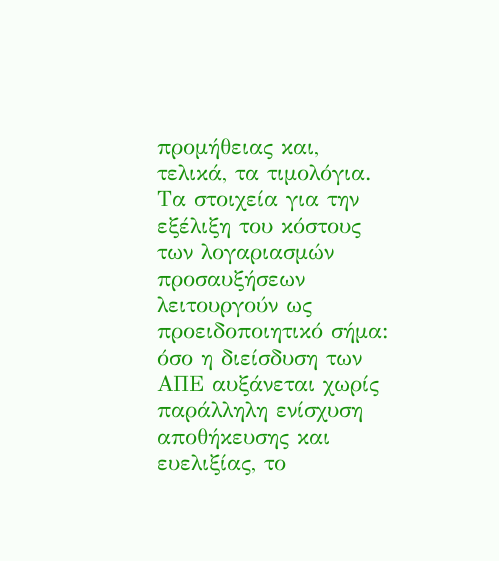προμήθειας και, τελικά, τα τιμολόγια.
Τα στοιχεία για την εξέλιξη του κόστους των λογαριασμών προσαυξήσεων λειτουργούν ως προειδοποιητικό σήμα: όσο η διείσδυση των ΑΠΕ αυξάνεται χωρίς παράλληλη ενίσχυση αποθήκευσης και ευελιξίας, το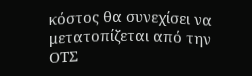κόστος θα συνεχίσει να μετατοπίζεται από την ΟΤΣ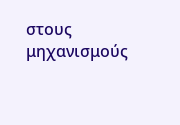στους μηχανισμούς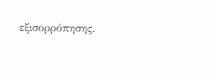εξισορρόπησης.